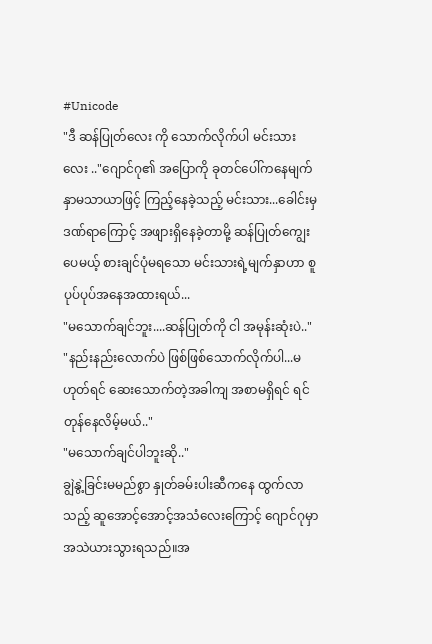#Unicode
"ဒီ ဆန်ပြုတ်လေး ကို သောက်လိုက်ပါ မင်းသားလေး .."ဂျောင်ဂု၏ အပြောကို ခုတင်ပေါ်ကနေမျက်နှာမသာယာဖြင့် ကြည့်နေခဲ့သည့် မင်းသား...ခေါင်းမှ ဒဏ်ရာကြောင့် အဖျားရှိနေခဲ့တာမို့ ဆန်ပြုတ်ကျွေးပေမယ့် စားချင်ပုံမရသော မင်းသားရဲ့မျက်နှာဟာ စူပုပ်ပုပ်အနေအထားရယ်...
"မသောက်ချင်ဘူး....ဆန်ပြုတ်ကို ငါ အမုန်းဆုံးပဲ.."
"နည်းနည်းလောက်ပဲ ဖြစ်ဖြစ်သောက်လိုက်ပါ...မဟုတ်ရင် ဆေးသောက်တဲ့အခါကျ အစာမရှိရင် ရင်တုန်နေလိမ့်မယ်.."
"မသောက်ချင်ပါဘူးဆို.."
ချွဲနွဲ့ခြင်းမမည်စွာ နှုတ်ခမ်းပါးဆီကနေ ထွက်လာသည့် ဆူအောင့်အောင့်အသံလေးကြောင့် ဂျောင်ဂုမှာ အသဲယားသွားရသည်။အ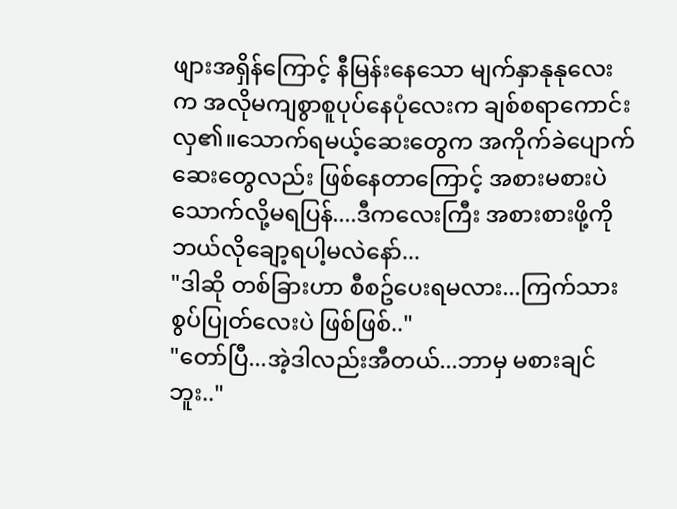ဖျားအရှိန်ကြောင့် နီမြန်းနေသော မျက်နှာနုနုလေးက အလိုမကျစွာစူပုပ်နေပုံလေးက ချစ်စရာကောင်းလှ၏။သောက်ရမယ့်ဆေးတွေက အကိုက်ခဲပျောက်ဆေးတွေလည်း ဖြစ်နေတာကြောင့် အစားမစားပဲ သောက်လို့မရပြန်....ဒီကလေးကြီး အစားစားဖို့ကို ဘယ်လိုချော့ရပါ့မလဲနော်...
"ဒါဆို တစ်ခြားဟာ စီစဥ်ပေးရမလား...ကြက်သားစွပ်ပြုတ်လေးပဲ ဖြစ်ဖြစ်.."
"တော်ပြီ...အဲ့ဒါလည်းအီတယ်...ဘာမှ မစားချင်ဘူး.."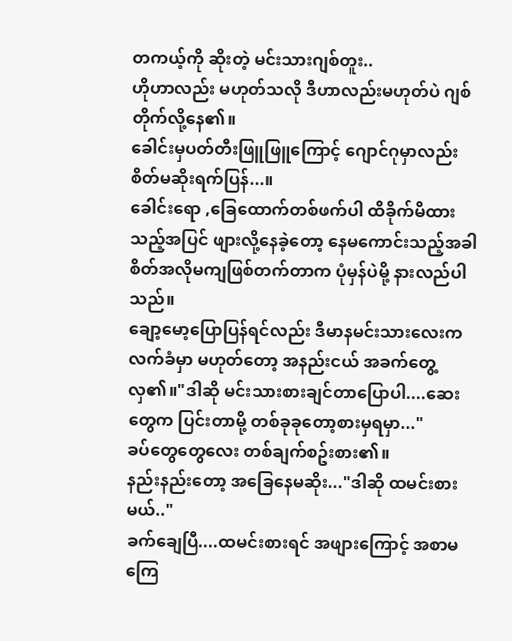တကယ့်ကို ဆိုးတဲ့ မင်းသားဂျစ်တူး..
ဟိုဟာလည်း မဟုတ်သလို ဒီဟာလည်းမဟုတ်ပဲ ဂျစ်တိုက်လို့နေ၏။
ခေါင်းမှပတ်တီးဖြူဖြူကြောင့် ဂျောင်ဂုမှာလည်း စိတ်မဆိုးရက်ပြန်...။
ခေါင်းရော ,ခြေထောက်တစ်ဖက်ပါ ထိခိုက်မိထားသည့်အပြင် ဖျားလို့နေခဲ့တော့ နေမကောင်းသည့်အခါ စိတ်အလိုမကျဖြစ်တက်တာက ပုံမှန်ပဲမို့ နားလည်ပါသည်။
ချော့မော့ပြောပြန်ရင်လည်း ဒီမာနမင်းသားလေးက လက်ခံမှာ မဟုတ်တော့ အနည်းငယ် အခက်တွေ့လှ၏။"ဒါဆို မင်းသားစားချင်တာပြောပါ....ဆေးတွေက ပြင်းတာမို့ တစ်ခုခုတော့စားမှရမှာ..."
ခပ်တွေတွေလေး တစ်ချက်စဥ်းစား၏။
နည်းနည်းတော့ အခြေနေမဆိုး..."ဒါဆို ထမင်းစားမယ်.."
ခက်ချေပြီ....ထမင်းစားရင် အဖျားကြောင့် အစာမကြေ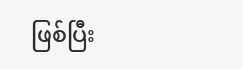ဖြစ်ပြီး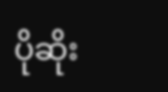ပိုဆိုး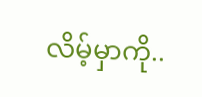လိမ့်မှာကို..